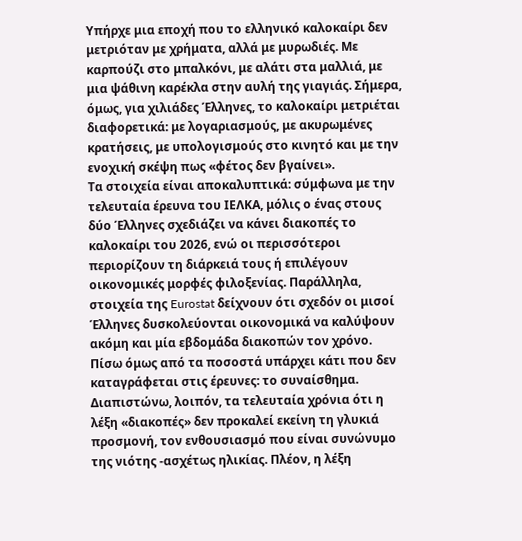Υπήρχε μια εποχή που το ελληνικό καλοκαίρι δεν μετριόταν με χρήματα, αλλά με μυρωδιές. Με καρπούζι στο μπαλκόνι, με αλάτι στα μαλλιά, με μια ψάθινη καρέκλα στην αυλή της γιαγιάς. Σήμερα, όμως, για χιλιάδες Έλληνες, το καλοκαίρι μετριέται διαφορετικά: με λογαριασμούς, με ακυρωμένες κρατήσεις, με υπολογισμούς στο κινητό και με την ενοχική σκέψη πως «φέτος δεν βγαίνει».
Τα στοιχεία είναι αποκαλυπτικά: σύμφωνα με την τελευταία έρευνα του ΙΕΛΚΑ, μόλις ο ένας στους δύο Έλληνες σχεδιάζει να κάνει διακοπές το καλοκαίρι του 2026, ενώ οι περισσότεροι περιορίζουν τη διάρκειά τους ή επιλέγουν οικονομικές μορφές φιλοξενίας. Παράλληλα, στοιχεία της Eurostat δείχνουν ότι σχεδόν οι μισοί Έλληνες δυσκολεύονται οικονομικά να καλύψουν ακόμη και μία εβδομάδα διακοπών τον χρόνο. Πίσω όμως από τα ποσοστά υπάρχει κάτι που δεν καταγράφεται στις έρευνες: το συναίσθημα.
Διαπιστώνω, λοιπόν, τα τελευταία χρόνια ότι η λέξη «διακοπές» δεν προκαλεί εκείνη τη γλυκιά προσμονή, τον ενθουσιασμό που είναι συνώνυμο της νιότης -ασχέτως ηλικίας. Πλέον, η λέξη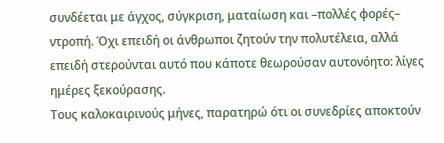συνδέεται με άγχος, σύγκριση, ματαίωση και –πολλές φορές– ντροπή. Όχι επειδή οι άνθρωποι ζητούν την πολυτέλεια, αλλά επειδή στερούνται αυτό που κάποτε θεωρούσαν αυτονόητο: λίγες ημέρες ξεκούρασης.
Τους καλοκαιρινούς μήνες, παρατηρώ ότι οι συνεδρίες αποκτούν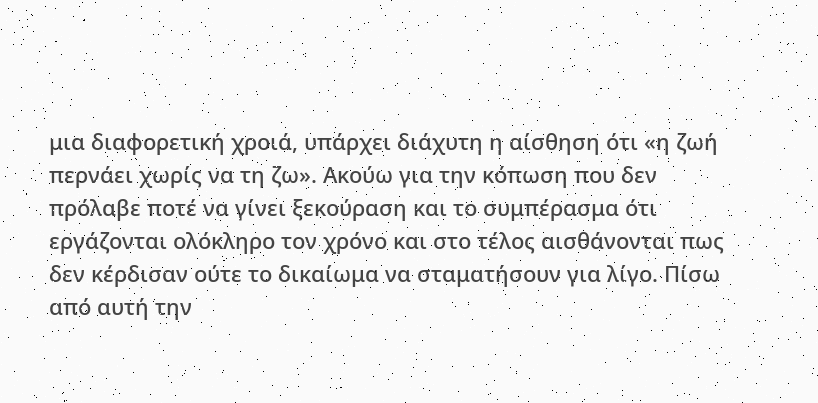μια διαφορετική χροιά, υπάρχει διάχυτη η αίσθηση ότι «η ζωή περνάει χωρίς να τη ζω». Ακούω για την κόπωση που δεν πρόλαβε ποτέ να γίνει ξεκούραση και το συμπέρασμα ότι εργάζονται ολόκληρο τον χρόνο και στο τέλος αισθάνονται πως δεν κέρδισαν ούτε το δικαίωμα να σταματήσουν για λίγο. Πίσω από αυτή την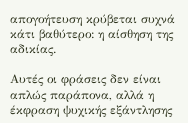απογοήτευση κρύβεται συχνά κάτι βαθύτερο: η αίσθηση της αδικίας.

Αυτές οι φράσεις δεν είναι απλώς παράπονα, αλλά η έκφραση ψυχικής εξάντλησης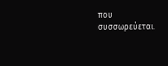που συσσωρεύεται.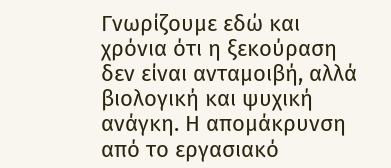Γνωρίζουμε εδώ και χρόνια ότι η ξεκούραση δεν είναι ανταμοιβή, αλλά βιολογική και ψυχική ανάγκη. Η απομάκρυνση από το εργασιακό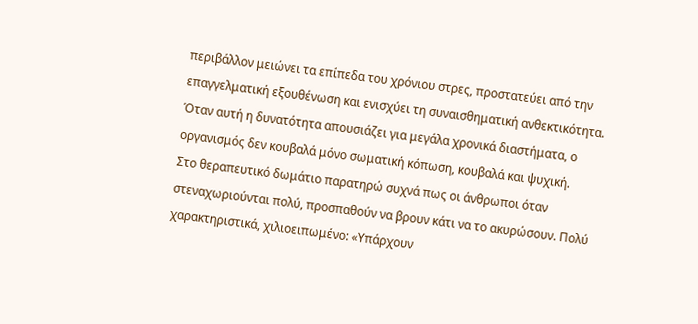περιβάλλον μειώνει τα επίπεδα του χρόνιου στρες, προστατεύει από την επαγγελματική εξουθένωση και ενισχύει τη συναισθηματική ανθεκτικότητα. Όταν αυτή η δυνατότητα απουσιάζει για μεγάλα χρονικά διαστήματα, ο οργανισμός δεν κουβαλά μόνο σωματική κόπωση, κουβαλά και ψυχική.
Στο θεραπευτικό δωμάτιο παρατηρώ συχνά πως οι άνθρωποι όταν στεναχωριούνται πολύ, προσπαθούν να βρουν κάτι να το ακυρώσουν. Πολύ χαρακτηριστικά, χιλιοειπωμένο: «Υπάρχουν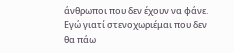άνθρωποι που δεν έχουν να φάνε. Εγώ γιατί στενοχωριέμαι που δεν θα πάω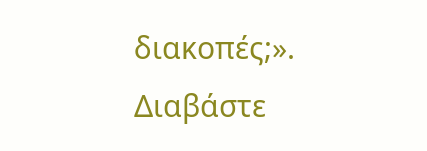διακοπές;».
Διαβάστε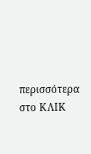περισσότερα στο ΚΛΙΚ